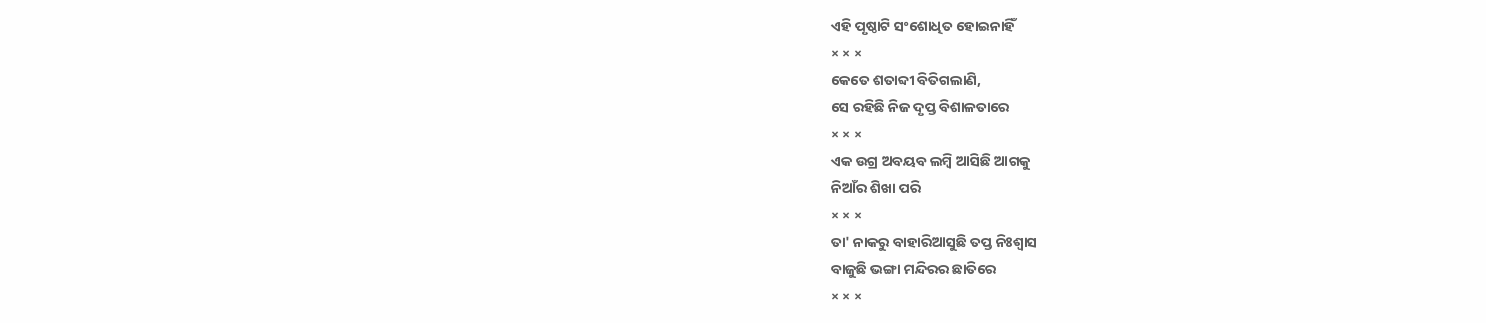ଏହି ପୃଷ୍ଠାଟି ସଂଶୋଧିତ ହୋଇନାହିଁ
× × ×
କେତେ ଶତାବ୍ଦୀ ବିତିଗଲାଣି,
ସେ ରହିଛି ନିଜ ଦୃପ୍ତ ବିଶାଳତାରେ
× × ×
ଏକ ଉଗ୍ର ଅବୟବ ଲମ୍ବି ଆସିଛି ଆଗକୁ
ନିଆଁର ଶିଖା ପରି
× × ×
ତା' ନାକରୁ ବାହାରିଆସୁଛି ତପ୍ତ ନିଃଶ୍ୱାସ
ବାଜୁଛି ଭଙ୍ଗା ମନ୍ଦିରର ଛାତିରେ
× × ×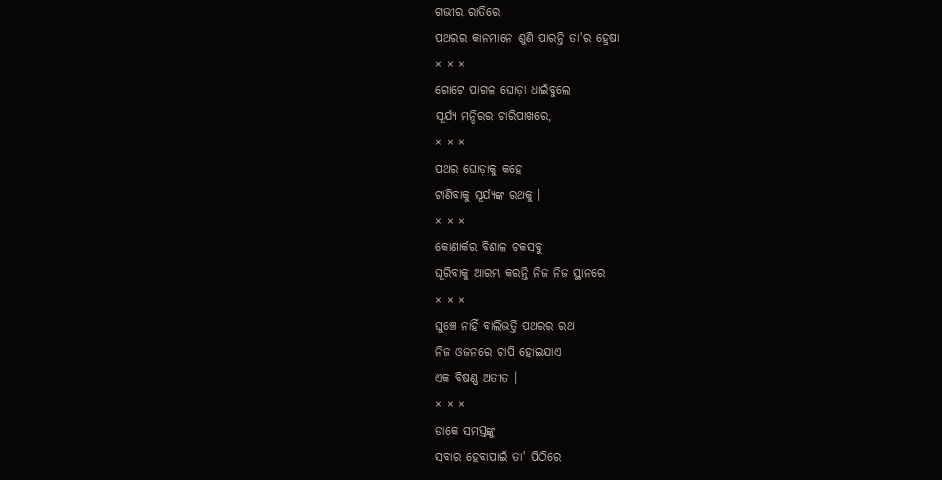ଗଭୀର ରାତିରେ
ପଥରର କାନମାନେ ଶୁଣି ପାରନ୍ତି ତା'ର ହ୍ରେଷା
× × ×
ଗୋଟେ ପାଗଳ ଘୋଡ଼ା ଧାଇଁବୁଲେ
ସୂର୍ଯ୍ୟ ମନ୍ଦିରର ଚାରିପାଖରେ,
× × ×
ପଥର ଘୋଡ଼ାକୁ କହେ
ଟାଣିବାକୁ ସୂର୍ଯ୍ୟଙ୍କ ରଥକୁ ।
× × ×
କୋଣାର୍କର ବିଶାଳ ଚକସବୁ
ଘୂରିବାକୁ ଆରମ୍ଭ କରନ୍ତି ନିଜ ନିଜ ସ୍ଥାନରେ
× × ×
ଘୁଞ୍ଚେ ନାହିଁ ବାଲିଭର୍ତ୍ତି ପଥରର ରଥ
ନିଜ ଓଜନରେ ଚାପି ହୋଇଯାଏ
ଏକ ବିଷଣ୍ଣ ଅତୀତ ।
× × ×
ଡାକେ ସମସ୍ତଙ୍କୁ
ସବାର ହେବାପାଇଁ ତା' ପିଠିରେ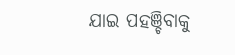ଯାଇ ପହଞ୍ଚିବାକୁ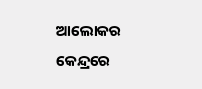ଆଲୋକର କେନ୍ଦ୍ରରେ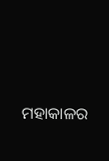ମହାକାଳର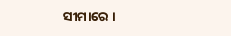ସୀମାରେ ।